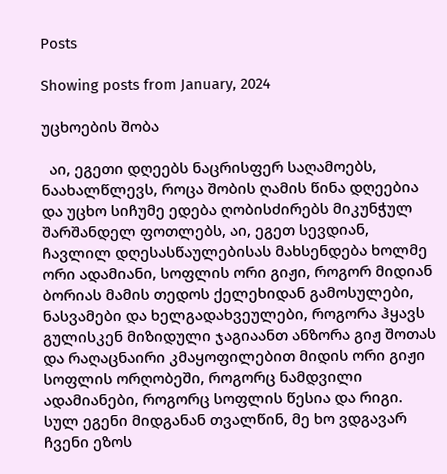Posts

Showing posts from January, 2024

უცხოების შობა

  აი, ეგეთი დღეებს ნაცრისფერ საღამოებს, ნაახალწლევს, როცა შობის ღამის წინა დღეებია და უცხო სიჩუმე ედება ღობისძირებს მიკუნჭულ შარშანდელ ფოთლებს, აი, ეგეთ სევდიან, ჩავლილ დღესასწაულებისას მახსენდება ხოლმე ორი ადამიანი, სოფლის ორი გიჟი, როგორ მიდიან ბორიას მამის თედოს ქელეხიდან გამოსულები, ნასვამები და ხელგადახვეულები, როგორა ჰყავს გულისკენ მიზიდული ჯაგიაანთ ანზორა გიჟ შოთას და რაღაცნაირი კმაყოფილებით მიდის ორი გიჟი სოფლის ორღობეში, როგორც ნამდვილი ადამიანები, როგორც სოფლის წესია და რიგი. სულ ეგენი მიდგანან თვალწინ, მე ხო ვდგავარ ჩვენი ეზოს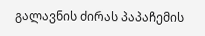გალავნის ძირას პაპაჩემის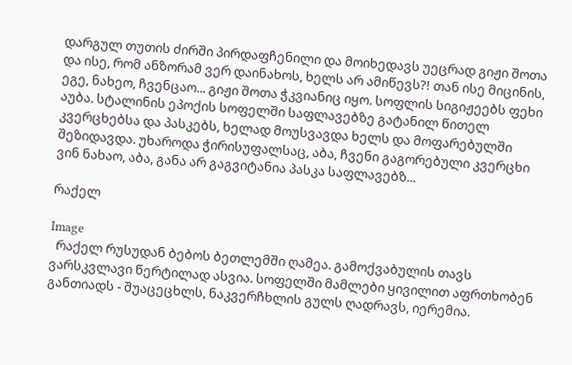დარგულ თუთის ძირში პირდაფჩენილი და მოიხედავს უეცრად გიჟი შოთა და ისე, რომ ანზორამ ვერ დაინახოს, ხელს არ ამიწევს?! თან ისე მიცინის, ეგე, ნახეო, ჩვენცაო... გიჟი შოთა ჭკვიანიც იყო. სოფლის სიგიჟეებს ფეხი აუბა. სტალინის ეპოქის სოფელში საფლავებზე გატანილ წითელ კვერცხებსა და პასკებს, ხელად მოუსვავდა ხელს და მოფარებულში შეზიდავდა. უხაროდა ჭირისუფალსაც, აბა, ჩვენი გაგორებული კვერცხი ვინ ნახაო, აბა, განა არ გაგვიტანია პასკა საფლავებზ...

რაქელ

Image
  რაქელ რუსუდან ბებოს ბეთლემში ღამეა. გამოქვაბულის თავს ვარსკვლავი წერტილად ასვია. სოფელში მამლები ყივილით აფრთხობენ განთიადს - შუაცეცხლს, ნაკვერჩხლის გულს ღადრავს, იერემია.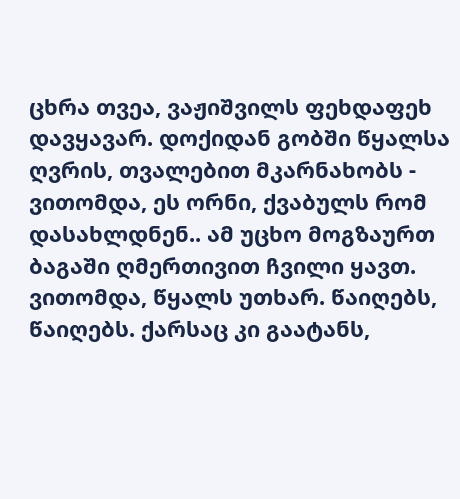ცხრა თვეა, ვაჟიშვილს ფეხდაფეხ დავყავარ. დოქიდან გობში წყალსა ღვრის, თვალებით მკარნახობს - ვითომდა, ეს ორნი, ქვაბულს რომ დასახლდნენ.. ამ უცხო მოგზაურთ ბაგაში ღმერთივით ჩვილი ყავთ. ვითომდა, წყალს უთხარ. წაიღებს, წაიღებს. ქარსაც კი გაატანს,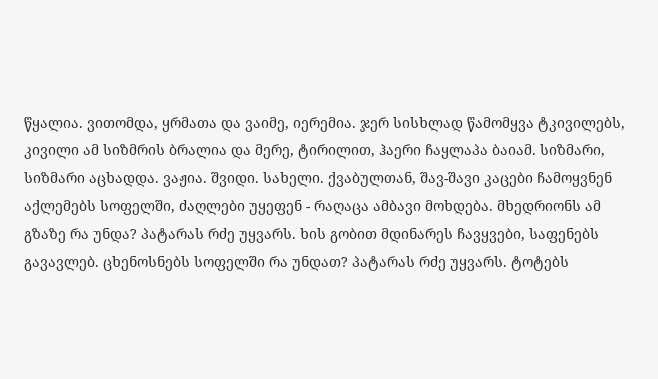წყალია. ვითომდა, ყრმათა და ვაიმე, იერემია. ჯერ სისხლად წამომყვა ტკივილებს, კივილი ამ სიზმრის ბრალია და მერე, ტირილით, ჰაერი ჩაყლაპა ბაიამ. სიზმარი, სიზმარი აცხადდა. ვაჟია. შვიდი. სახელი. ქვაბულთან, შავ-შავი კაცები ჩამოყვნენ აქლემებს სოფელში, ძაღლები უყეფენ - რაღაცა ამბავი მოხდება. მხედრიონს ამ გზაზე რა უნდა? პატარას რძე უყვარს. ხის გობით მდინარეს ჩავყვები, საფენებს გავავლებ. ცხენოსნებს სოფელში რა უნდათ? პატარას რძე უყვარს. ტოტებს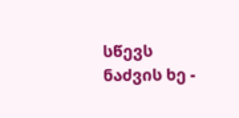სწევს ნაძვის ხე -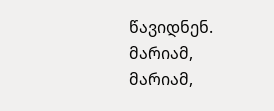წავიდნენ. მარიამ, მარიამ,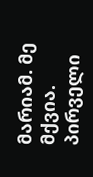მარიამ. მე მქვია. პირველი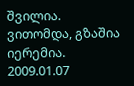შვილია. ვითომდა, გზაშია იერემია. 2009.01.07